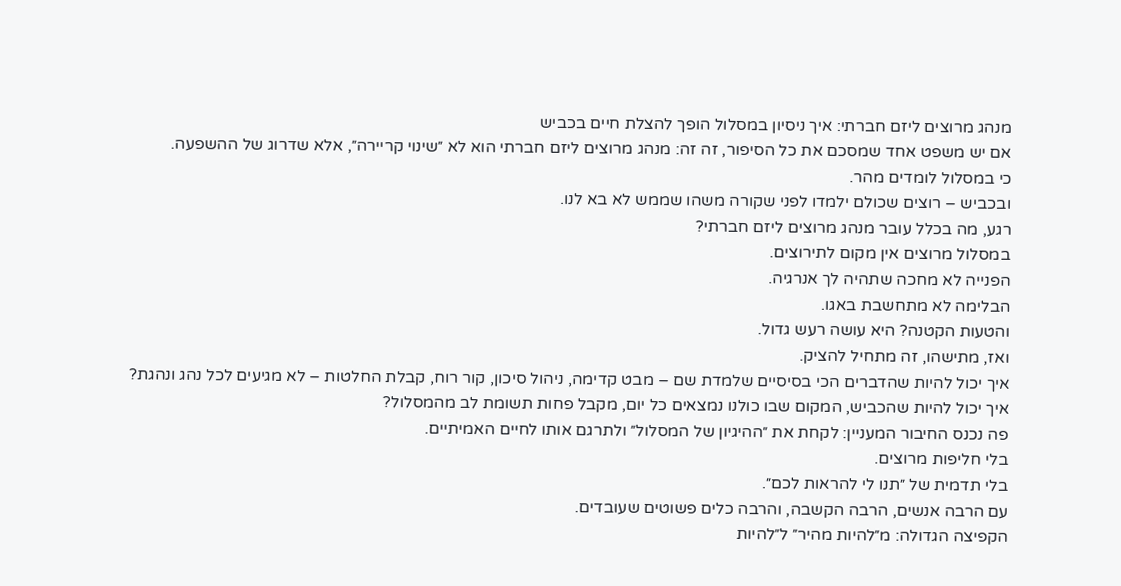מנהג מרוצים ליזם חברתי: איך ניסיון במסלול הופך להצלת חיים בכביש
אם יש משפט אחד שמסכם את כל הסיפור, זה זה: מנהג מרוצים ליזם חברתי הוא לא ״שינוי קריירה״, אלא שדרוג של ההשפעה.
כי במסלול לומדים מהר.
ובכביש – רוצים שכולם ילמדו לפני שקורה משהו שממש לא בא לנו.
רגע, מה בכלל עובר מנהג מרוצים ליזם חברתי?
במסלול מרוצים אין מקום לתירוצים.
הפנייה לא מחכה שתהיה לך אנרגיה.
הבלימה לא מתחשבת באגו.
והטעות הקטנה? היא עושה רעש גדול.
ואז, מתישהו, זה מתחיל להציק.
איך יכול להיות שהדברים הכי בסיסיים שלמדת שם – מבט קדימה, ניהול סיכון, קור רוח, קבלת החלטות – לא מגיעים לכל נהג ונהגת?
איך יכול להיות שהכביש, המקום שבו כולנו נמצאים כל יום, מקבל פחות תשומת לב מהמסלול?
פה נכנס החיבור המעניין: לקחת את ״ההיגיון של המסלול״ ולתרגם אותו לחיים האמיתיים.
בלי חליפות מרוצים.
בלי תדמית של ״תנו לי להראות לכם״.
עם הרבה אנשים, הרבה הקשבה, והרבה כלים פשוטים שעובדים.
הקפיצה הגדולה: מ״להיות מהיר״ ל״להיות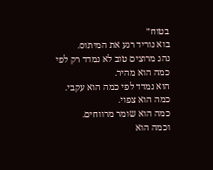בטוח״
בוא נוריד רגע את המיתוס.
נהג מרוצים טוב לא נמדד רק לפי כמה הוא מהיר.
הוא נמדד לפי כמה הוא עקבי.
כמה הוא צפוי.
כמה הוא שומר מרווחים.
וכמה הוא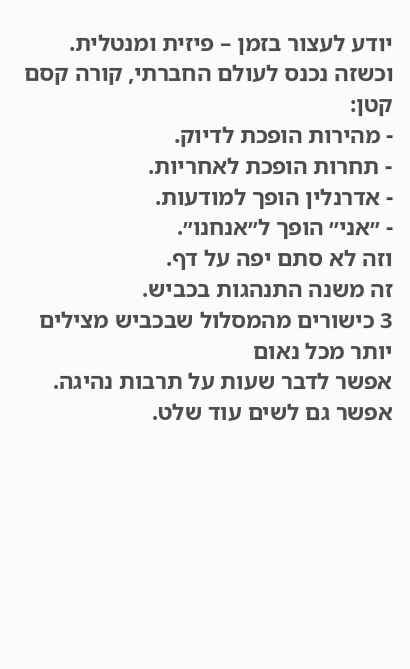יודע לעצור בזמן – פיזית ומנטלית.
וכשזה נכנס לעולם החברתי, קורה קסם קטן:
- מהירות הופכת לדיוק.
- תחרות הופכת לאחריות.
- אדרנלין הופך למודעות.
- ״אני״ הופך ל״אנחנו״.
וזה לא סתם יפה על דף.
זה משנה התנהגות בכביש.
3 כישורים מהמסלול שבכביש מצילים יותר מכל נאום
אפשר לדבר שעות על תרבות נהיגה.
אפשר גם לשים עוד שלט.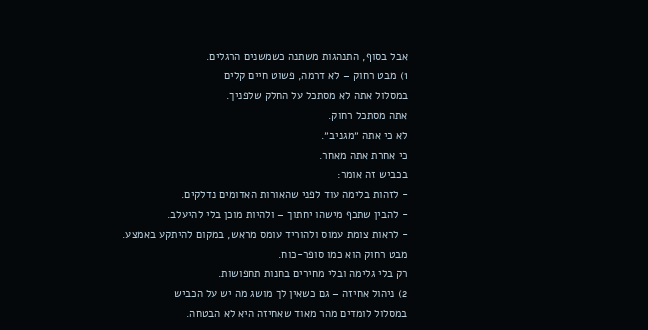אבל בסוף, התנהגות משתנה כשמשנים הרגלים.
1) מבט רחוק – לא דרמה, פשוט חיים קלים
במסלול אתה לא מסתכל על החלק שלפניך.
אתה מסתכל רחוק.
לא כי אתה ״מגניב״.
כי אחרת אתה מאחר.
בכביש זה אומר:
- לזהות בלימה עוד לפני שהאורות האדומים נדלקים.
- להבין שתכף מישהו יחתוך – ולהיות מוכן בלי להיעלב.
- לראות צומת עמוס ולהוריד עומס מראש, במקום להיתקע באמצע.
מבט רחוק הוא כמו סופר-כוח.
רק בלי גלימה ובלי מחירים בחנות תחפושות.
2) ניהול אחיזה – גם כשאין לך מושג מה יש על הכביש
במסלול לומדים מהר מאוד שאחיזה היא לא הבטחה.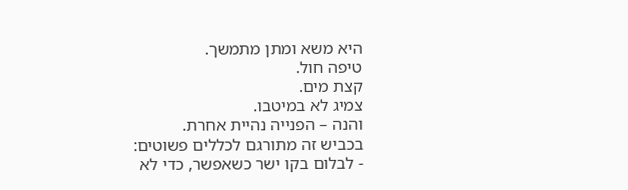היא משא ומתן מתמשך.
טיפה חול.
קצת מים.
צמיג לא במיטבו.
והנה – הפנייה נהיית אחרת.
בכביש זה מתורגם לכללים פשוטים:
- לבלום בקו ישר כשאפשר, כדי לא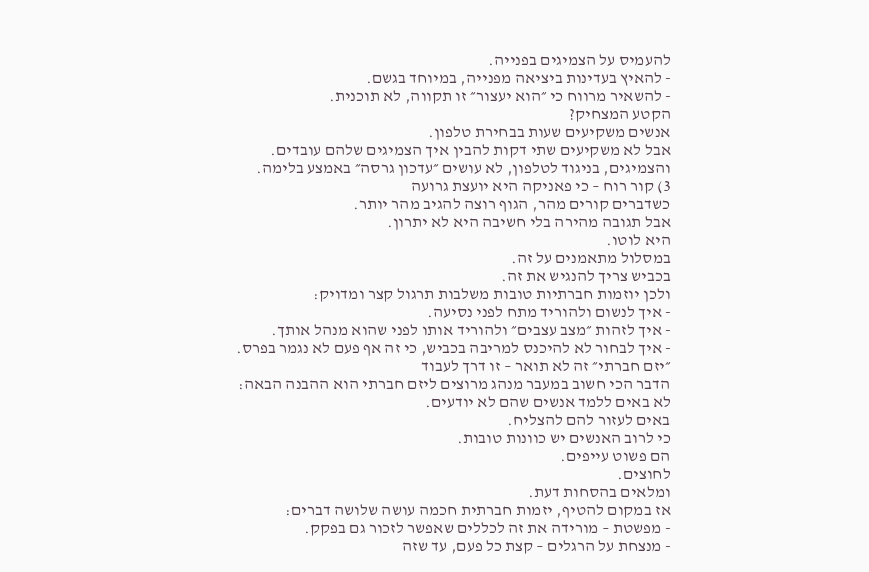להעמיס על הצמיגים בפנייה.
- להאיץ בעדינות ביציאה מפנייה, במיוחד בגשם.
- להשאיר מרווח כי ״הוא יעצור״ זו תקווה, לא תוכנית.
הקטע המצחיק?
אנשים משקיעים שעות בבחירת טלפון.
אבל לא משקיעים שתי דקות להבין איך הצמיגים שלהם עובדים.
והצמיגים, בניגוד לטלפון, לא עושים ״עדכון גרסה״ באמצע בלימה.
3) קור רוח – כי פאניקה היא יועצת גרועה
כשדברים קורים מהר, הגוף רוצה להגיב מהר יותר.
אבל תגובה מהירה בלי חשיבה היא לא יתרון.
היא לוטו.
במסלול מתאמנים על זה.
בכביש צריך להנגיש את זה.
ולכן יוזמות חברתיות טובות משלבות תרגול קצר ומדויק:
- איך לנשום ולהוריד מתח לפני נסיעה.
- איך לזהות ״מצב עצבים״ ולהוריד אותו לפני שהוא מנהל אותך.
- איך לבחור לא להיכנס למריבה בכביש, כי זה אף פעם לא נגמר בפרס.
״יזם חברתי״ זה לא תואר – זו דרך לעבוד
הדבר הכי חשוב במעבר מנהג מרוצים ליזם חברתי הוא ההבנה הבאה:
לא באים ללמד אנשים שהם לא יודעים.
באים לעזור להם להצליח.
כי לרוב האנשים יש כוונות טובות.
הם פשוט עייפים.
לחוצים.
ומלאים בהסחות דעת.
אז במקום להטיף, יזמות חברתית חכמה עושה שלושה דברים:
- מפשטת – מורידה את זה לכללים שאפשר לזכור גם בפקק.
- מנצחת על הרגלים – קצת כל פעם, עד שזה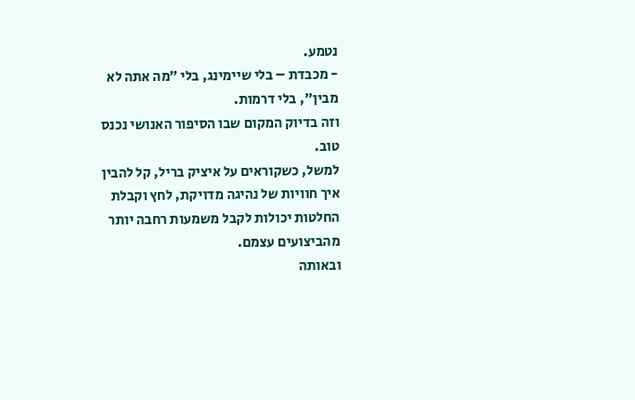נטמע.
- מכבדת – בלי שיימינג, בלי ״מה אתה לא מבין״, בלי דרמות.
וזה בדיוק המקום שבו הסיפור האנושי נכנס טוב.
למשל, כשקוראים על איציק בריל, קל להבין איך חוויות של נהיגה מדויקת, לחץ וקבלת החלטות יכולות לקבל משמעות רחבה יותר מהביצועים עצמם.
ובאותה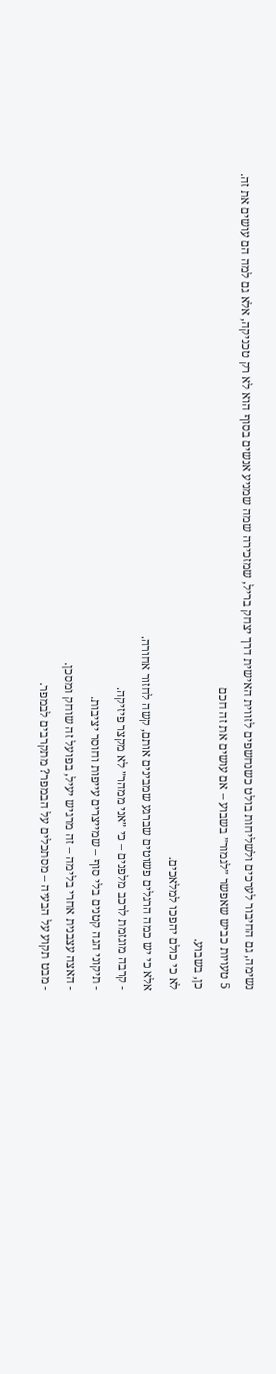נשימה, גם החיבור לערכים ולשליחות בולט כשנחשפים לזווית האישית דרך יצחק בריל, שמזכירה שמה שמניע אנשים בסוף הוא לא רק טכניקה, אלא גם למה הם עושים את זה.
5 טעויות כביש שאפשר ״לגמור״ בשבוע – אם עושים את זה חכם
כן, בשבוע.
לא כי כולם יהפכו למלאכים.
אלא כי יש כמה הרגלים פשוטים שברגע שמבינים אותם, קשה לחזור אחורה.
- קרבה מוגזמת לרכב מלפנים – כי ״אני ממהר״ לא מקצר פיזיקה.
- תיקוני הגה קטנים בלי סוף – שמייצרים עייפות וחוסר יציבות.
- האצה עצבנית אחרי בלימה – זה מרגיש יעיל, בפועל זה שוחק ומסכן.
- מבט תקוע על הבעיה – מסתכלים על הבמפר? מתקרבים לבמפר.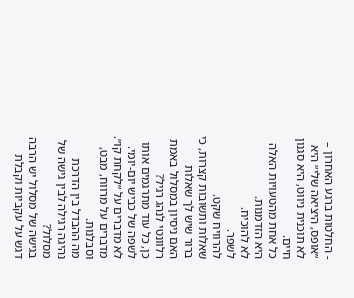- החלטות ברגע האחרון – ״אופס, היציאה שלי״ היא לא תוכנית ניווט, היא סגנון חיים.
כל אחת מהטעויות האלה היא הזדמנות.
לא להוכיח.
לשפר.
להרוויח שקט.
שאלות ותשובות קצרות, כי ברור שיש לך שאלות
האם ניסיון במסלול באמת רלוונטי לנהג רגיל?
כן, כל עוד מתרגמים אותו לשפה של כביש יום-יומי.
לא מדברים על ״לקחת קו״.
מדברים על מרווח, מבט, וסבלנות.
מה ההבדל בין הדרכת נהיגה רגילה לבין גישה של מסלול?
בגישה של מסלול יש הרבה דגש על עקביות וקבלת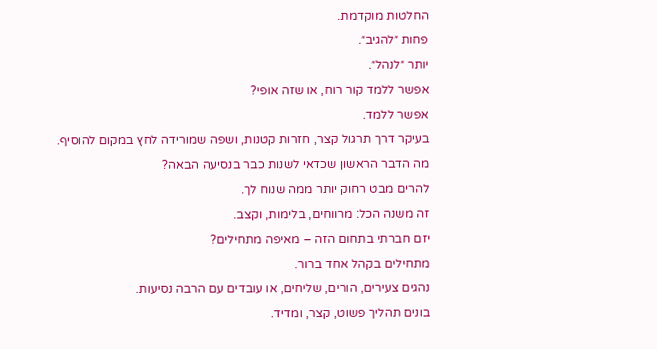החלטות מוקדמת.
פחות ״להגיב״.
יותר ״לנהל״.
אפשר ללמד קור רוח, או שזה אופי?
אפשר ללמד.
בעיקר דרך תרגול קצר, חזרות קטנות, ושפה שמורידה לחץ במקום להוסיף.
מה הדבר הראשון שכדאי לשנות כבר בנסיעה הבאה?
להרים מבט רחוק יותר ממה שנוח לך.
זה משנה הכל: מרווחים, בלימות, וקצב.
יזם חברתי בתחום הזה – מאיפה מתחילים?
מתחילים בקהל אחד ברור.
נהגים צעירים, הורים, שליחים, או עובדים עם הרבה נסיעות.
בונים תהליך פשוט, קצר, ומדיד.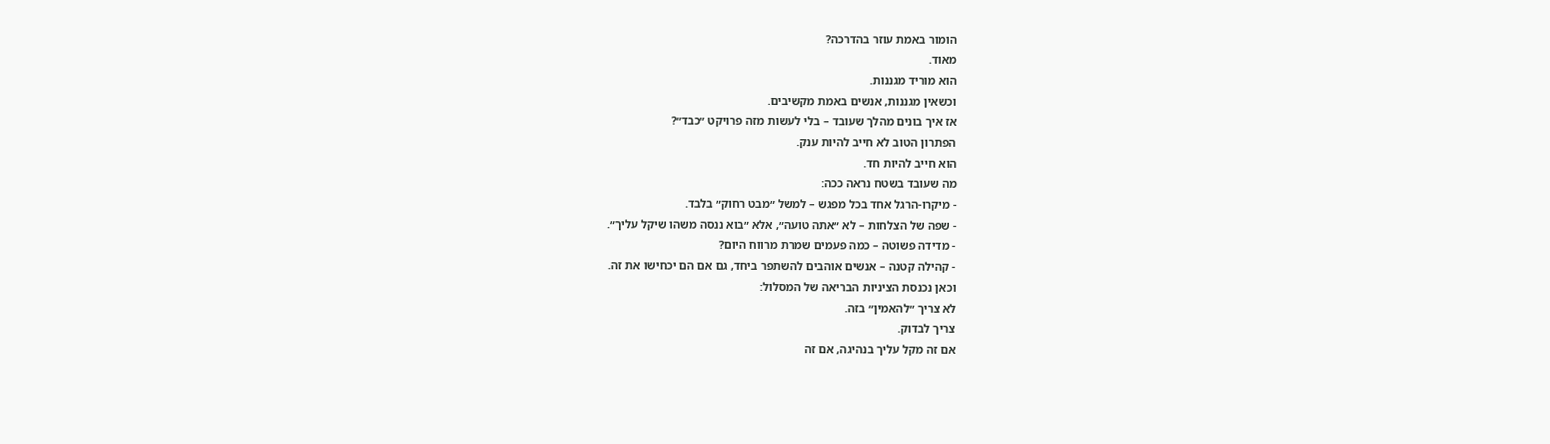הומור באמת עוזר בהדרכה?
מאוד.
הוא מוריד מגננות.
וכשאין מגננות, אנשים באמת מקשיבים.
אז איך בונים מהלך שעובד – בלי לעשות מזה פרויקט ״כבד״?
הפתרון הטוב לא חייב להיות ענק.
הוא חייב להיות חד.
מה שעובד בשטח נראה ככה:
- מיקרו-הרגל אחד בכל מפגש – למשל ״מבט רחוק״ בלבד.
- שפה של הצלחות – לא ״אתה טועה״, אלא ״בוא ננסה משהו שיקל עליך״.
- מדידה פשוטה – כמה פעמים שמרת מרווח היום?
- קהילה קטנה – אנשים אוהבים להשתפר ביחד, גם אם הם יכחישו את זה.
וכאן נכנסת הציניות הבריאה של המסלול:
לא צריך ״להאמין״ בזה.
צריך לבדוק.
אם זה מקל עליך בנהיגה, אם זה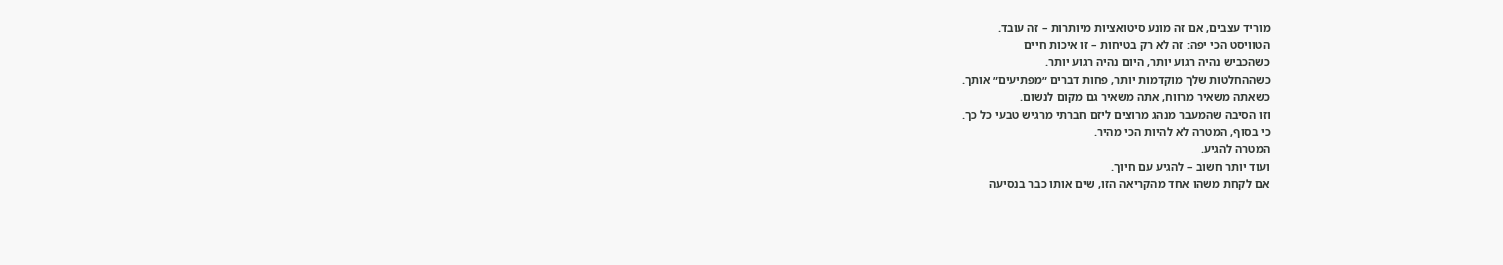מוריד עצבים, אם זה מונע סיטואציות מיותרות – זה עובד.
הטוויסט הכי יפה: זה לא רק בטיחות – זו איכות חיים
כשהכביש נהיה רגוע יותר, היום נהיה רגוע יותר.
כשההחלטות שלך מוקדמות יותר, פחות דברים ״מפתיעים״ אותך.
כשאתה משאיר מרווח, אתה משאיר גם מקום לנשום.
וזו הסיבה שהמעבר מנהג מרוצים ליזם חברתי מרגיש טבעי כל כך.
כי בסוף, המטרה לא להיות הכי מהיר.
המטרה להגיע.
ועוד יותר חשוב – להגיע עם חיוך.
אם לקחת משהו אחד מהקריאה הזו, שים אותו כבר בנסיעה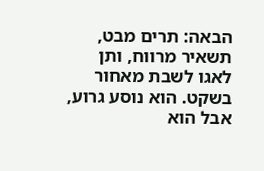הבאה: תרים מבט, תשאיר מרווח, ותן לאגו לשבת מאחור בשקט. הוא נוסע גרוע, אבל הוא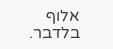אלוף בלדבר.